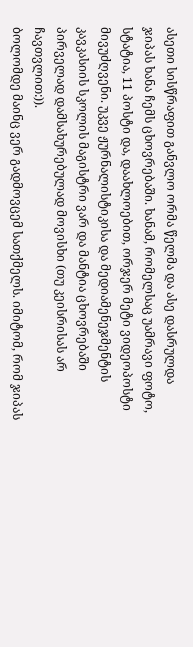ასეთი სისწრაფით განვლო ორმა წელმა და ასე დასრულდა ჯიპას ხანა ჩემს ცხოვრებაში. ხანამ, რომელსაც უამრავი ფოტო, სტატია, 11 პოსტი და, დაახლოებით, ორჯერ მეტი ვიდეოპოსტი მივუძღვენი. უკვე ჟურნალისტიკისა და მედიამენეჯმენტის კავკასიის სკოლის მაგისტრი ვარ და მანტია ცხოვრებაში პირველად დამსახურებულად მოვისხი (თუ კეისრისას არ ჩავთვლით:)).
ბოლომდე მაინც ვერ გადმოვცემ სათქმელს. იმიტომ, რომ ჯიპას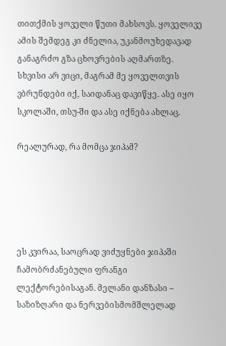თითქმის ყოველი წუთი მახსოვს. ყოველივე ამის შემდეგ კი ძნელია, უკანმოუხედავად განაგრძო გზა ცხოვრების აღმართზე. სხვისი არ ვიცი, მაგრამ მე ყოველთვის ვბრუნდები იქ, საიდანაც დავიწყე. ასე იყო სკოლაში, თსუ-ში და ასე იქნება ახლაც.

რეალურად, რა მომცა ჯიპამ?





ეს კვირაა, საოცრად ვიძუყნები ჯიპაში ჩამობრძანებული ფრანგი ლექტორებისაგან. მელანი დანზასი – საზიზღარი და ნერვებისმომშლელად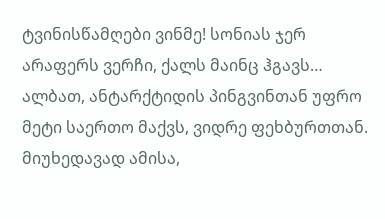ტვინისწამღები ვინმე! სონიას ჯერ არაფერს ვერჩი, ქალს მაინც ჰგავს…
ალბათ, ანტარქტიდის პინგვინთან უფრო მეტი საერთო მაქვს, ვიდრე ფეხბურთთან. მიუხედავად ამისა,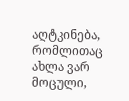აღტკინება, რომლითაც ახლა ვარ მოცული,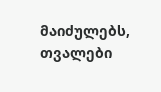მაიძულებს, თვალები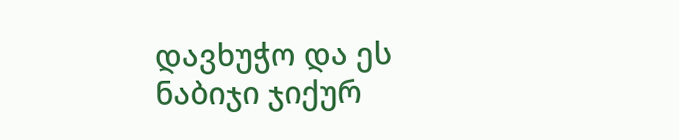დავხუჭო და ეს ნაბიჯი ჯიქურ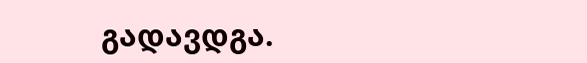გადავდგა.